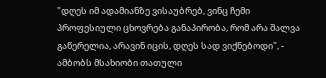"დღეს იმ ადამიანზე ვისაუბრებ, ვინც ჩემი პროფესიული ცხოვრება განაპირობა, რომ არა შალვა გაწერელია, არავინ იცის, დღეს სად ვიქნებოდი", - ამბობს მსახიობი თათული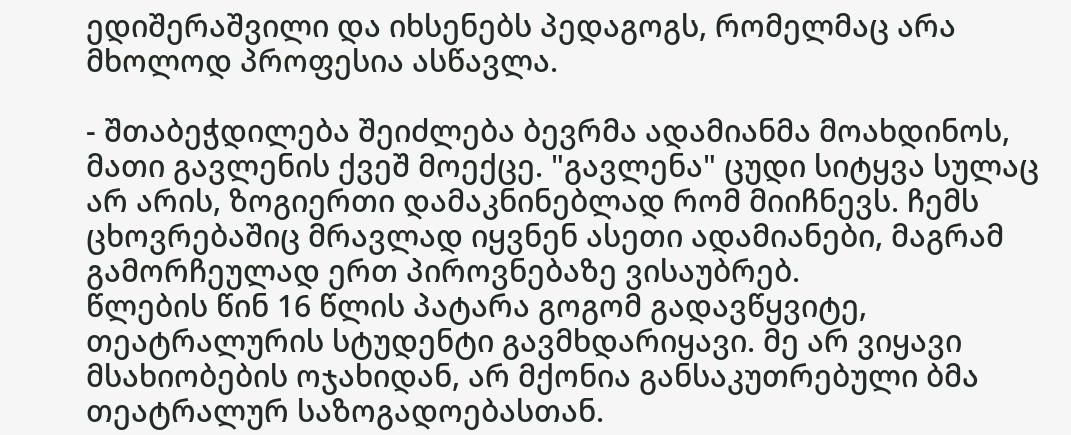ედიშერაშვილი და იხსენებს პედაგოგს, რომელმაც არა მხოლოდ პროფესია ასწავლა.

- შთაბეჭდილება შეიძლება ბევრმა ადამიანმა მოახდინოს, მათი გავლენის ქვეშ მოექცე. "გავლენა" ცუდი სიტყვა სულაც არ არის, ზოგიერთი დამაკნინებლად რომ მიიჩნევს. ჩემს ცხოვრებაშიც მრავლად იყვნენ ასეთი ადამიანები, მაგრამ გამორჩეულად ერთ პიროვნებაზე ვისაუბრებ.
წლების წინ 16 წლის პატარა გოგომ გადავწყვიტე, თეატრალურის სტუდენტი გავმხდარიყავი. მე არ ვიყავი მსახიობების ოჯახიდან, არ მქონია განსაკუთრებული ბმა თეატრალურ საზოგადოებასთან.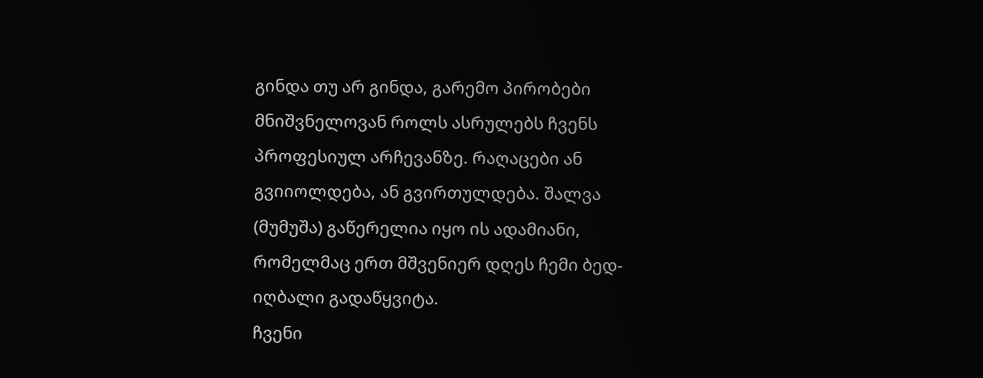გინდა თუ არ გინდა, გარემო პირობები მნიშვნელოვან როლს ასრულებს ჩვენს პროფესიულ არჩევანზე. რაღაცები ან გვიიოლდება, ან გვირთულდება. შალვა (მუმუშა) გაწერელია იყო ის ადამიანი, რომელმაც ერთ მშვენიერ დღეს ჩემი ბედ-იღბალი გადაწყვიტა.
ჩვენი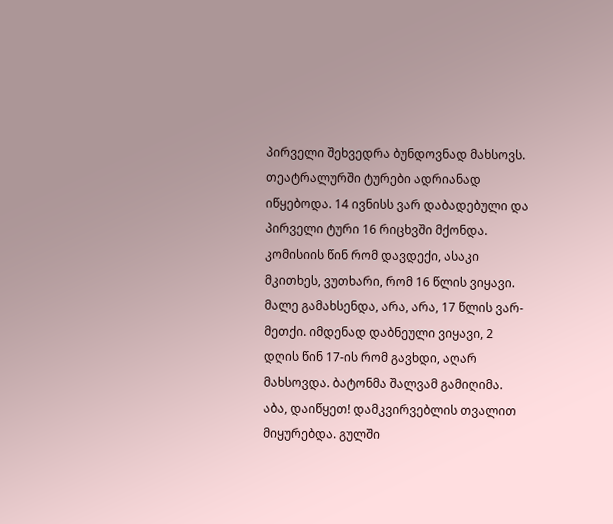პირველი შეხვედრა ბუნდოვნად მახსოვს. თეატრალურში ტურები ადრიანად იწყებოდა. 14 ივნისს ვარ დაბადებული და პირველი ტური 16 რიცხვში მქონდა. კომისიის წინ რომ დავდექი, ასაკი მკითხეს, ვუთხარი, რომ 16 წლის ვიყავი. მალე გამახსენდა, არა, არა, 17 წლის ვარ-მეთქი. იმდენად დაბნეული ვიყავი, 2 დღის წინ 17-ის რომ გავხდი, აღარ მახსოვდა. ბატონმა შალვამ გამიღიმა. აბა, დაიწყეთ! დამკვირვებლის თვალით მიყურებდა. გულში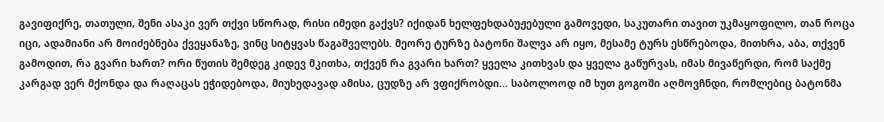გავიფიქრე, თათული, შენი ასაკი ვერ თქვი სწორად, რისი იმედი გაქვს? იქიდან ხელფეხდაბუჟებული გამოვედი, საკუთარი თავით უკმაყოფილო, თან როცა იცი, ადამიანი არ მოიძებნება ქვეყანაზე, ვინც სიტყვას წაგაშველებს. მეორე ტურზე ბატონი შალვა არ იყო, მესამე ტურს ესწრებოდა, მითხრა, აბა, თქვენ გამოდით, რა გვარი ხართ? ორი წუთის შემდეგ კიდევ მკითხა, თქვენ რა გვარი ხართ? ყველა კითხვას და ყველა გაწურვას, იმას მივაწერდი, რომ საქმე კარგად ვერ მქონდა და რაღაცას ეჭიდებოდა, მიუხედავად ამისა, ცუდზე არ ვფიქრობდი... საბოლოოდ იმ ხუთ გოგოში აღმოვჩნდი, რომლებიც ბატონმა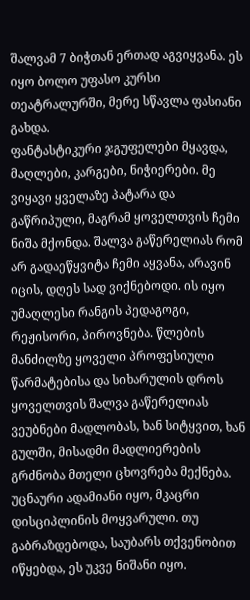შალვამ 7 ბიჭთან ერთად აგვიყვანა. ეს იყო ბოლო უფასო კურსი თეატრალურში, მერე სწავლა ფასიანი გახდა.
ფანტასტიკური ჯგუფელები მყავდა, მაღლები, კარგები, ნიჭიერები. მე ვიყავი ყველაზე პატარა და გაწრიპული, მაგრამ ყოველთვის ჩემი ნიშა მქონდა. შალვა გაწერელიას რომ არ გადაეწყვიტა ჩემი აყვანა, არავინ იცის, დღეს სად ვიქნებოდი. ის იყო უმაღლესი რანგის პედაგოგი, რეჟისორი, პიროვნება. წლების მანძილზე ყოველი პროფესიული წარმატებისა და სიხარულის დროს ყოველთვის შალვა გაწერელიას ვეუბნები მადლობას, ხან სიტყვით, ხან გულში, მისადმი მადლიერების გრძნობა მთელი ცხოვრება მექნება. უცნაური ადამიანი იყო, მკაცრი დისციპლინის მოყვარული. თუ გაბრაზდებოდა, საუბარს თქვენობით იწყებდა, ეს უკვე ნიშანი იყო.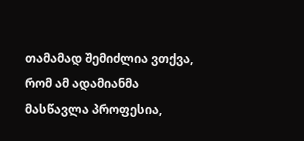თამამად შემიძლია ვთქვა, რომ ამ ადამიანმა მასწავლა პროფესია,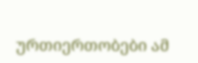ურთიერთობები ამ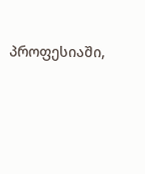პროფესიაში,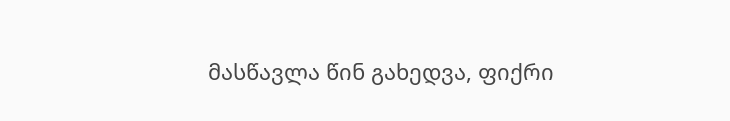მასწავლა წინ გახედვა, ფიქრი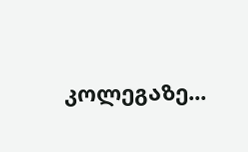კოლეგაზე...